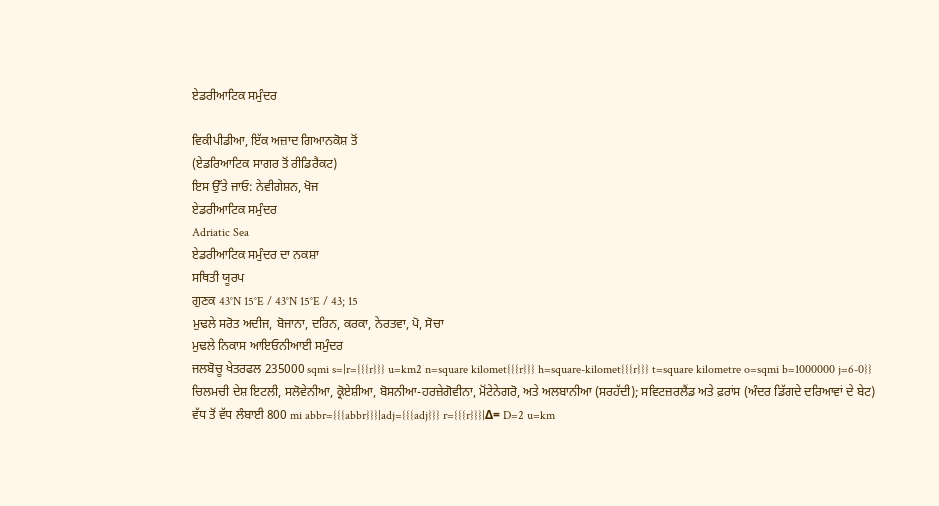ਏਡਰੀਆਟਿਕ ਸਮੁੰਦਰ

ਵਿਕੀਪੀਡੀਆ, ਇੱਕ ਅਜ਼ਾਦ ਗਿਆਨਕੋਸ਼ ਤੋਂ
(ਏਡਰਿਆਟਿਕ ਸਾਗਰ ਤੋਂ ਰੀਡਿਰੈਕਟ)
ਇਸ ਉੱਤੇ ਜਾਓ: ਨੇਵੀਗੇਸ਼ਨ, ਖੋਜ
ਏਡਰੀਆਟਿਕ ਸਮੁੰਦਰ
Adriatic Sea
ਏਡਰੀਆਟਿਕ ਸਮੁੰਦਰ ਦਾ ਨਕਸ਼ਾ
ਸਥਿਤੀ ਯੂਰਪ
ਗੁਣਕ 43°N 15°E / 43°N 15°E / 43; 15
ਮੁਢਲੇ ਸਰੋਤ ਅਦੀਜ, ਬੋਜਾਨਾ, ਦਰਿਨ, ਕਰਕਾ, ਨੇਰਤਵਾ, ਪੋ, ਸੋਚਾ
ਮੁਢਲੇ ਨਿਕਾਸ ਆਇਓਨੀਆਈ ਸਮੁੰਦਰ
ਜਲਬੋਚੂ ਖੇਤਰਫਲ 235000 sqmi s=|r={{{r}}} u=km2 n=square kilomet{{{r}}} h=square-kilomet{{{r}}} t=square kilometre o=sqmi b=1000000 j=6-0}}
ਚਿਲਮਚੀ ਦੇਸ਼ ਇਟਲੀ, ਸਲੋਵੇਨੀਆ, ਕ੍ਰੋਏਸ਼ੀਆ, ਬੋਸਨੀਆ-ਹਰਜ਼ੇਗੋਵੀਨਾ, ਮੋਂਟੇਨੇਗਰੋ, ਅਤੇ ਅਲਬਾਨੀਆ (ਸਰਹੱਦੀ); ਸਵਿਟਜ਼ਰਲੈਂਡ ਅਤੇ ਫ਼ਰਾਂਸ (ਅੰਦਰ ਡਿੱਗਦੇ ਦਰਿਆਵਾਂ ਦੇ ਬੇਟ)
ਵੱਧ ਤੋਂ ਵੱਧ ਲੰਬਾਈ 800 mi abbr={{{abbr}}}|adj={{{adj}}} r={{{r}}}|Δ= D=2 u=km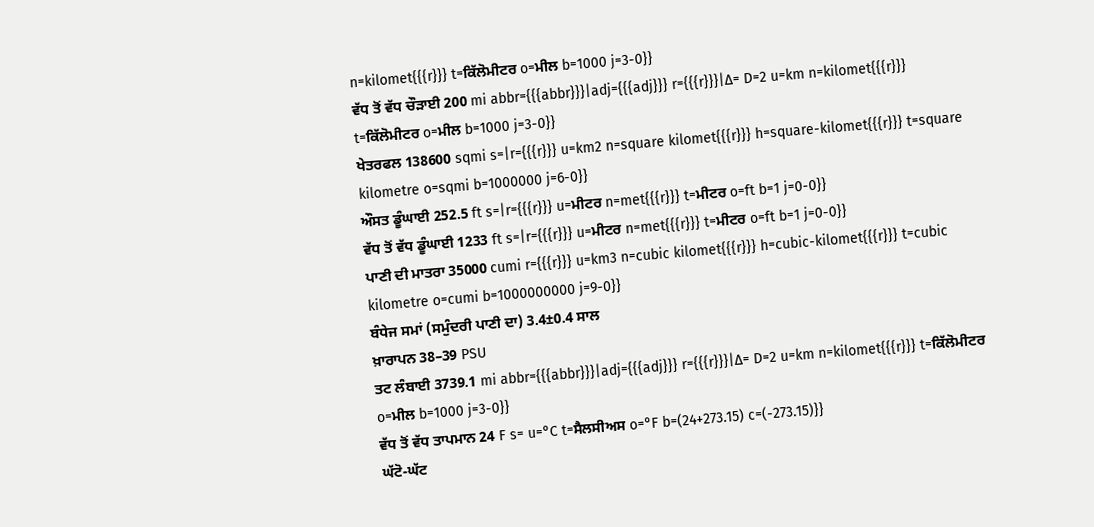n=kilomet{{{r}}} t=ਕਿੱਲੋਮੀਟਰ o=ਮੀਲ b=1000 j=3-0}}
ਵੱਧ ਤੋਂ ਵੱਧ ਚੌੜਾਈ 200 mi abbr={{{abbr}}}|adj={{{adj}}} r={{{r}}}|Δ= D=2 u=km n=kilomet{{{r}}} t=ਕਿੱਲੋਮੀਟਰ o=ਮੀਲ b=1000 j=3-0}}
ਖੇਤਰਫਲ 138600 sqmi s=|r={{{r}}} u=km2 n=square kilomet{{{r}}} h=square-kilomet{{{r}}} t=square kilometre o=sqmi b=1000000 j=6-0}}
ਔਸਤ ਡੂੰਘਾਈ 252.5 ft s=|r={{{r}}} u=ਮੀਟਰ n=met{{{r}}} t=ਮੀਟਰ o=ft b=1 j=0-0}}
ਵੱਧ ਤੋਂ ਵੱਧ ਡੂੰਘਾਈ 1233 ft s=|r={{{r}}} u=ਮੀਟਰ n=met{{{r}}} t=ਮੀਟਰ o=ft b=1 j=0-0}}
ਪਾਣੀ ਦੀ ਮਾਤਰਾ 35000 cumi r={{{r}}} u=km3 n=cubic kilomet{{{r}}} h=cubic-kilomet{{{r}}} t=cubic kilometre o=cumi b=1000000000 j=9-0}}
ਬੰਧੇਜ ਸਮਾਂ (ਸਮੁੰਦਰੀ ਪਾਣੀ ਦਾ) 3.4±0.4 ਸਾਲ
ਖ਼ਾਰਾਪਨ 38–39 PSU
ਤਟ ਲੰਬਾਈ 3739.1 mi abbr={{{abbr}}}|adj={{{adj}}} r={{{r}}}|Δ= D=2 u=km n=kilomet{{{r}}} t=ਕਿੱਲੋਮੀਟਰ o=ਮੀਲ b=1000 j=3-0}}
ਵੱਧ ਤੋਂ ਵੱਧ ਤਾਪਮਾਨ 24 F s= u=°C t=ਸੈਲਸੀਅਸ o=°F b=(24+273.15) c=(-273.15)}}
ਘੱਟੋ-ਘੱਟ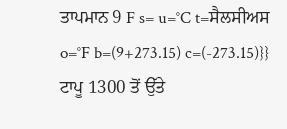ਤਾਪਮਾਨ 9 F s= u=°C t=ਸੈਲਸੀਅਸ o=°F b=(9+273.15) c=(-273.15)}}
ਟਾਪੂ 1300 ਤੋਂ ਉੱਤੇ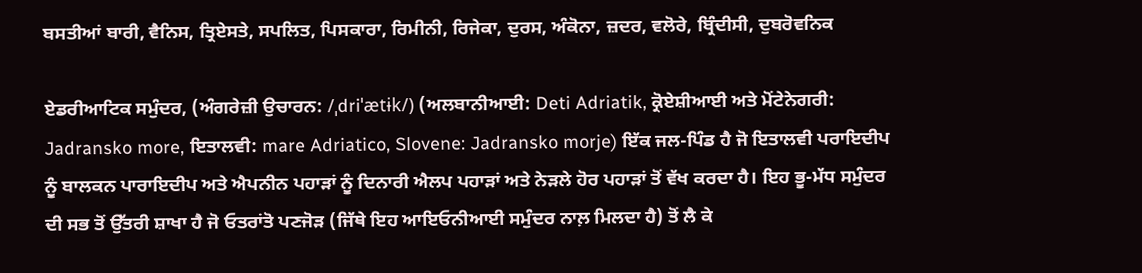ਬਸਤੀਆਂ ਬਾਰੀ, ਵੈਨਿਸ, ਤ੍ਰਿਏਸਤੇ, ਸਪਲਿਤ, ਪਿਸਕਾਰਾ, ਰਿਮੀਨੀ, ਰਿਜੇਕਾ, ਦੁਰਸ, ਅੰਕੋਨਾ, ਜ਼ਦਰ, ਵਲੋਰੇ, ਬ੍ਰਿੰਦੀਸੀ, ਦੁਬਰੋਵਨਿਕ

ਏਡਰੀਆਟਿਕ ਸਮੁੰਦਰ, (ਅੰਗਰੇਜ਼ੀ ਉਚਾਰਨ: /ˌdriˈætɨk/) (ਅਲਬਾਨੀਆਈ: Deti Adriatik, ਕ੍ਰੋਏਸ਼ੀਆਈ ਅਤੇ ਮੋਂਟੇਨੇਗਰੀ: Jadransko more, ਇਤਾਲਵੀ: mare Adriatico, Slovene: Jadransko morje) ਇੱਕ ਜਲ-ਪਿੰਡ ਹੈ ਜੋ ਇਤਾਲਵੀ ਪਰਾਇਦੀਪ ਨੂੰ ਬਾਲਕਨ ਪਾਰਾਇਦੀਪ ਅਤੇ ਐਪਨੀਨ ਪਹਾੜਾਂ ਨੂੰ ਦਿਨਾਰੀ ਐਲਪ ਪਹਾੜਾਂ ਅਤੇ ਨੇੜਲੇ ਹੋਰ ਪਹਾੜਾਂ ਤੋਂ ਵੱਖ ਕਰਦਾ ਹੈ। ਇਹ ਭੂ-ਮੱਧ ਸਮੁੰਦਰ ਦੀ ਸਭ ਤੋਂ ਉੱਤਰੀ ਸ਼ਾਖਾ ਹੈ ਜੋ ਓਤਰਾਂਤੋ ਪਣਜੋੜ (ਜਿੱਥੇ ਇਹ ਆਇਓਨੀਆਈ ਸਮੁੰਦਰ ਨਾਲ਼ ਮਿਲਦਾ ਹੈ) ਤੋਂ ਲੈ ਕੇ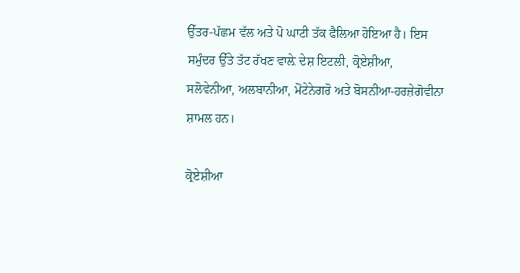ਉੱਤਰ-ਪੱਛਮ ਵੱਲ ਅਤੇ ਪੋ ਘਾਟੀ ਤੱਕ ਫੈਲਿਆ ਹੋਇਆ ਹੈ। ਇਸ ਸਮੁੰਦਰ ਉੱਤੇ ਤੱਟ ਰੱਖਣ ਵਾਲ਼ੇ ਦੇਸ਼ ਇਟਲੀ, ਕ੍ਰੋਏਸ਼ੀਆ, ਸਲੋਵੇਨੀਆ, ਅਲਬਾਨੀਆ, ਮੋਂਟੇਨੇਗਰੋ ਅਤੇ ਬੋਸਨੀਆ-ਹਰਜ਼ੇਗੋਵੀਨਾ ਸ਼ਾਮਲ ਹਨ।

ਕ੍ਰੋਏਸ਼ੀਆ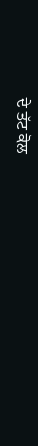ਦੇ ਤੱਟ ਕੋਲ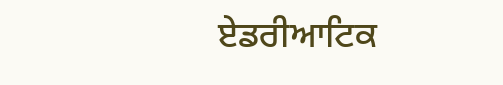ਏਡਰੀਆਟਿਕ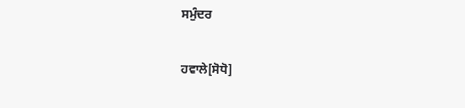ਸਮੁੰਦਰ

ਹਵਾਲੇ[ਸੋਧੋ]